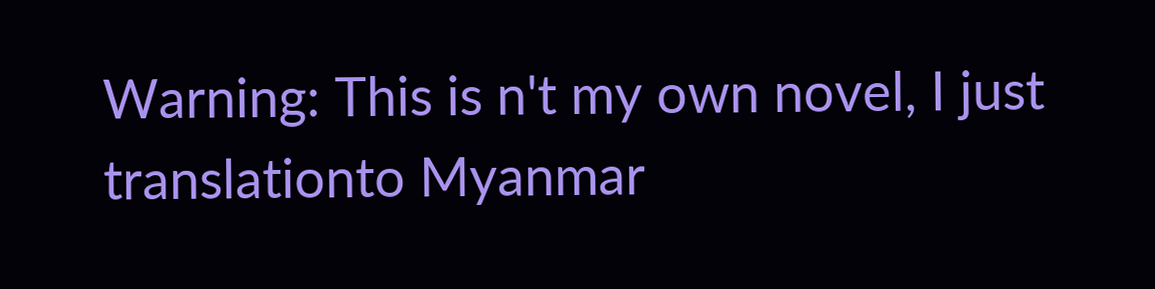Warning: This is n't my own novel, I just translationto Myanmar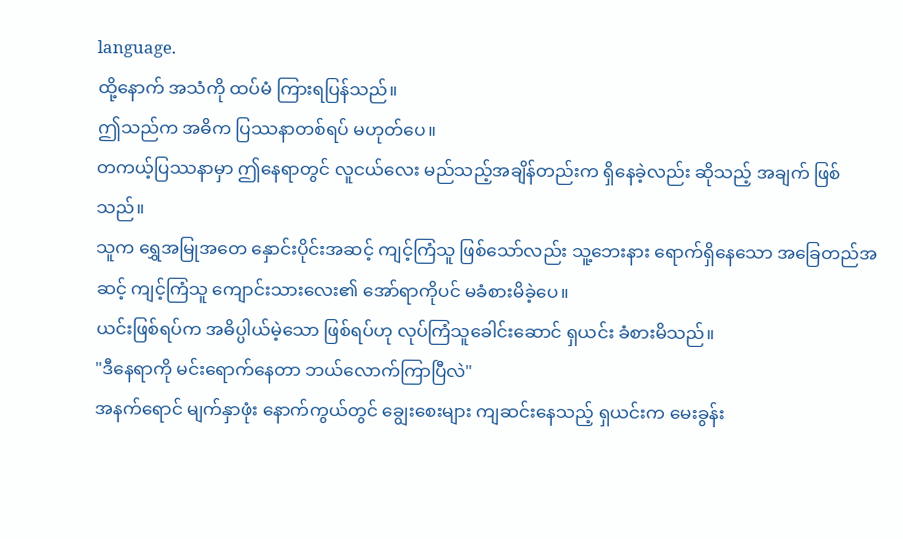language.
ထို့နောက် အသံကို ထပ်မံ ကြားရပြန်သည်။
ဤသည်က အဓိက ပြဿနာတစ်ရပ် မဟုတ်ပေ။
တကယ့်ပြဿနာမှာ ဤနေရာတွင် လူငယ်လေး မည်သည့်အချိန်တည်းက ရှိနေခဲ့လည်း ဆိုသည့် အချက် ဖြစ်သည်။
သူက ရွှေအမြုအတေ နှောင်းပိုင်းအဆင့် ကျင့်ကြံသူ ဖြစ်သော်လည်း သူ့ဘေးနား ရောက်ရှိနေသော အခြေတည်အဆင့် ကျင့်ကြံသူ ကျောင်းသားလေး၏ အော်ရာကိုပင် မခံစားမိခဲ့ပေ။
ယင်းဖြစ်ရပ်က အဓိပ္ပါယ်မဲ့သော ဖြစ်ရပ်ဟု လုပ်ကြံသူခေါင်းဆောင် ရှယင်း ခံစားမိသည်။
"ဒီနေရာကို မင်းရောက်နေတာ ဘယ်လောက်ကြာပြီလဲ"
အနက်ရောင် မျက်နှာဖုံး နောက်ကွယ်တွင် ချွေးစေးများ ကျဆင်းနေသည့် ရှယင်းက မေးခွန်း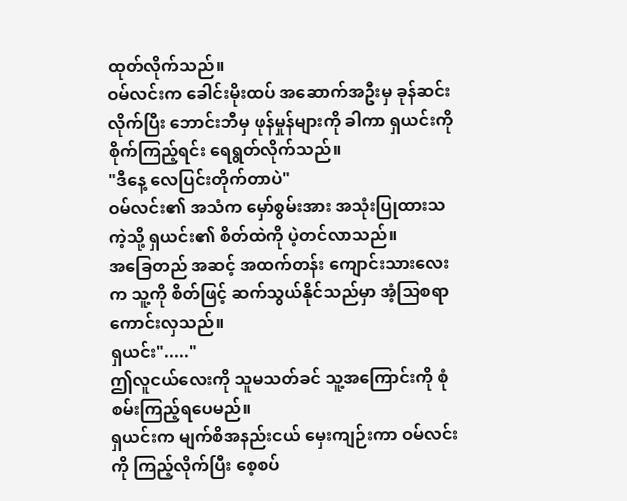ထုတ်လိုက်သည်။
ဝမ်လင်းက ခေါင်းမိုးထပ် အဆောက်အဦးမှ ခုန်ဆင်းလိုက်ပြီး ဘောင်းဘီမှ ဖုန်မှုန်များကို ခါကာ ရှယင်းကို စိုက်ကြည့်ရင်း ရေရွတ်လိုက်သည်။
"ဒီနေ့ လေပြင်းတိုက်တာပဲ"
ဝမ်လင်း၏ အသံက မှော်စွမ်းအား အသုံးပြုထားသကဲ့သို့ ရှယင်း၏ စိတ်ထဲကို ပဲ့တင်လာသည်။
အခြေတည် အဆင့် အထက်တန်း ကျောင်းသားလေးက သူ့ကို စိတ်ဖြင့် ဆက်သွယ်နိုင်သည်မှာ အံ့သြစရာ ကောင်းလှသည်။
ရှယင်း"....."
ဤလူငယ်လေးကို သူမသတ်ခင် သူ့အကြောင်းကို စုံစမ်းကြည့်ရပေမည်။
ရှယင်းက မျက်စိအနည်းငယ် မှေးကျဉ်းကာ ဝမ်လင်းကို ကြည့်လိုက်ပြီး စေ့စပ်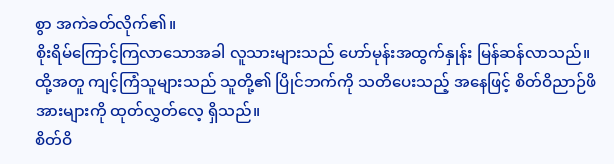စွာ အကဲခတ်လိုက်၏။
စိုးရိမ်ကြောင့်ကြလာသောအခါ လူသားများသည် ဟော်မုန်းအထွက်နှုန်း မြန်ဆန်လာသည်။
ထို့အတူ ကျင့်ကြံသူများသည် သူတို့၏ ပြိုင်ဘက်ကို သတိပေးသည့် အနေဖြင့် စိတ်ဝိညာဉ်ဖိအားများကို ထုတ်လွှတ်လေ့ ရှိသည်။
စိတ်ဝိ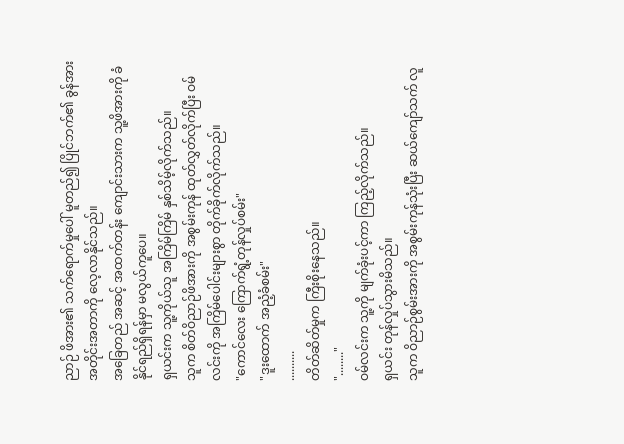ညာဉ် ဖိအား၏ သက်ရောက်မှုပေါ် မူတည်၍ ပြိုင်ဘက်၏ ခွန်အား အတိုင်းအတာကို လေ့လာနိုင်သည်။
အခြေတည် အဆင့် အထက်တန်း ကျောင်းသားက သူ့ဖိအားကို ခံနိုင်ရည်ရှိရန်မှာ မလွယ်ကူပေ။
ရှယင်းက သူ့ကိုယ်သူ အကြိမ်ကြိမ် နှစ်သိမ့်လိုက်သည်။
သူက စိတ်ဝိညာဉ်ဖိအားကို အစွမ်းကုန် ထုတ်လွှတ်လိုက်ပြီး ဝမ်လင်းကို အကြိမ်ပေါင်းများစွာ တိုက်ခိုက်လိုက်သည်။
"ကောင်လေး ကြောက်ရွံ့တုန်လှုပ်စမ်း"
"ဒူးထောက် အညံ့ခံစမ်း"
..........
တိတ်ဆိတ်မှုက ကြီးစိုးနေသည်။
"........"
ဝမ်လင်းက သူ့ကို မျက်ခုံးပင့်ကာ ကြည့်လိုက်သည်။
ရှယင်း တုန်လှုပ်သွားမိသည်။
သူက ဝိညာဉ်စွမ်းအားကို အစွမ်းကုန်သုံးပြီး ဆယ်ကျော်သက် လူ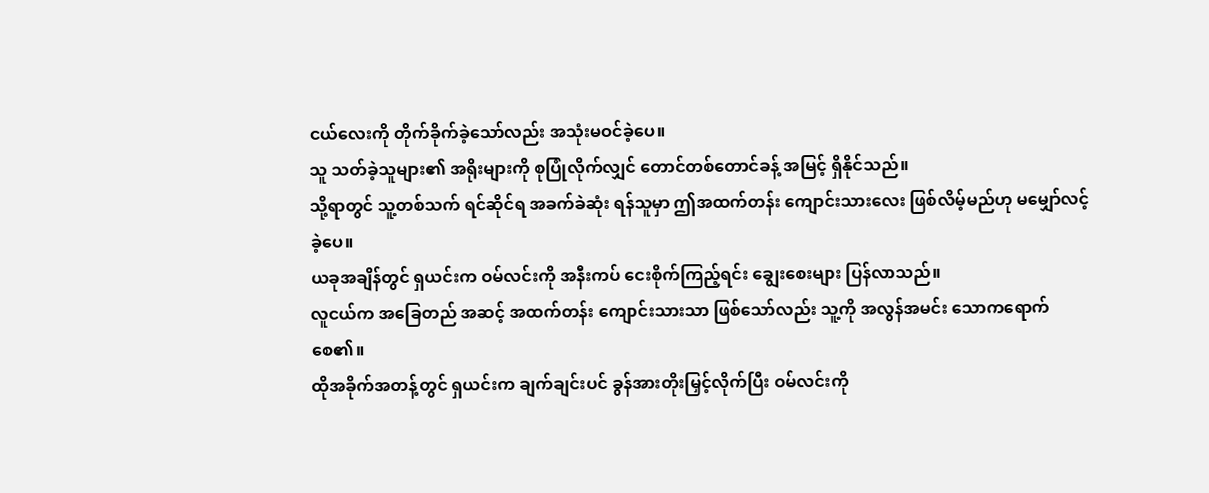ငယ်လေးကို တိုက်ခိုက်ခဲ့သော်လည်း အသုံးမဝင်ခဲ့ပေ။
သူ သတ်ခဲ့သူများ၏ အရိုးများကို စုပြုံလိုက်လျှင် တောင်တစ်တောင်ခန့် အမြင့် ရှိနိုင်သည်။
သို့ရာတွင် သူ့တစ်သက် ရင်ဆိုင်ရ အခက်ခဲဆုံး ရန်သူမှာ ဤအထက်တန်း ကျောင်းသားလေး ဖြစ်လိမ့်မည်ဟု မမျှော်လင့်ခဲ့ပေ။
ယခုအချိန်တွင် ရှယင်းက ဝမ်လင်းကို အနီးကပ် ငေးစိုက်ကြည့်ရင်း ချွေးစေးများ ပြန်လာသည်။
လူငယ်က အခြေတည် အဆင့် အထက်တန်း ကျောင်းသားသာ ဖြစ်သော်လည်း သူ့ကို အလွန်အမင်း သောကရောက်စေ၏။
ထိုအခိုက်အတန့်တွင် ရှယင်းက ချက်ချင်းပင် ခွန်အားတိုးမြှင့်လိုက်ပြီး ဝမ်လင်းကို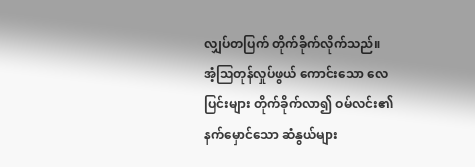လျှပ်တပြက် တိုက်ခိုက်လိုက်သည်။
အံ့ဩတုန်လှုပ်ဖွယ် ကောင်းသော လေပြင်းများ တိုက်ခိုက်လာ၍ ဝမ်လင်း၏ နက်မှောင်သော ဆံနွယ်များ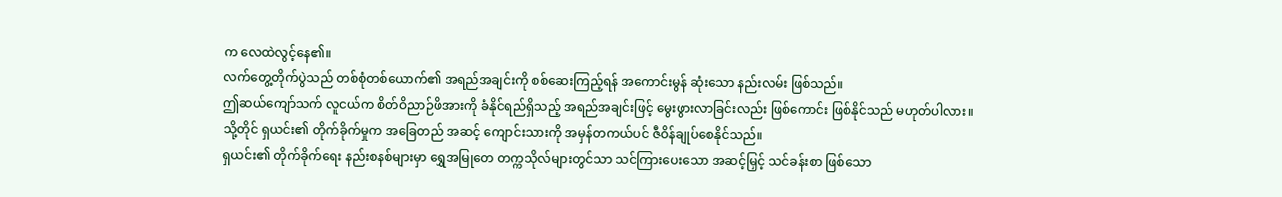က လေထဲလွင့်နေ၏။
လက်တွေ့တိုက်ပွဲသည် တစ်စုံတစ်ယောက်၏ အရည်အချင်းကို စစ်ဆေးကြည့်ရန် အကောင်းမွန် ဆုံးသော နည်းလမ်း ဖြစ်သည်။
ဤဆယ်ကျော်သက် လူငယ်က စိတ်ဝိညာဉ်ဖိအားကို ခံနိုင်ရည်ရှိသည့် အရည်အချင်းဖြင့် မွေးဖွားလာခြင်းလည်း ဖြစ်ကောင်း ဖြစ်နိုင်သည် မဟုတ်ပါလား။
သို့တိုင် ရှယင်း၏ တိုက်ခိုက်မှုက အခြေတည် အဆင့် ကျောင်းသားကို အမှန်တကယ်ပင် ဇီဝိန်ချုပ်စေနိုင်သည်။
ရှယင်း၏ တိုက်ခိုက်ရေး နည်းစနစ်များမှာ ရွှေအမြုတေ တက္ကသိုလ်များတွင်သာ သင်ကြားပေးသော အဆင့်မြှင့် သင်ခန်းစာ ဖြစ်သော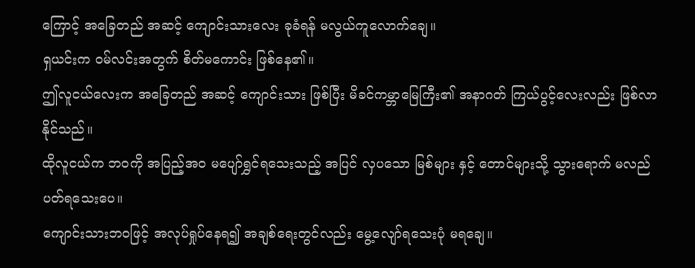ကြောင့် အခြေတည် အဆင့် ကျောင်းသားလေး ခုခံရန် မလွယ်ကူလောက်ချေ။
ရှယင်းက ဝမ်လင်းအတွက် စိတ်မကောင်း ဖြစ်နေ၏။
ဤလူငယ်လေးက အခြေတည် အဆင့် ကျောင်းသား ဖြစ်ပြီး မိခင်ကမ္ဘာမြေကြီး၏ အနာဂတ် ကြယ်ပွင့်လေးလည်း ဖြစ်လာနိုင်သည်။
ထိုလူငယ်က ဘဝကို အပြည့်အဝ မပျော်ရွှင်ရသေးသည့် အပြင် လှပသော မြစ်များ နှင့် တောင်များသို့ သွားရောက် မလည်ပတ်ရသေးပေ။
ကျောင်းသားဘဝဖြင့် အလုပ်ရှုပ်နေရ၍ အချစ်ရေးတွင်လည်း မွေ့လျော်ရသေးပုံ မရချေ။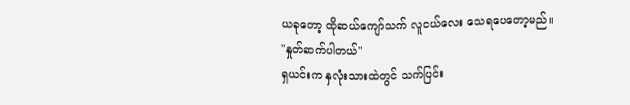ယခုတော့ ထိုဆယ်ကျော်သက် လူငယ်လေး သေရပေတော့မည်။
"နှုတ်ဆက်ပါတယ်"
ရှယင်းက နှလုံးသားထဲတွင် သက်ပြင်း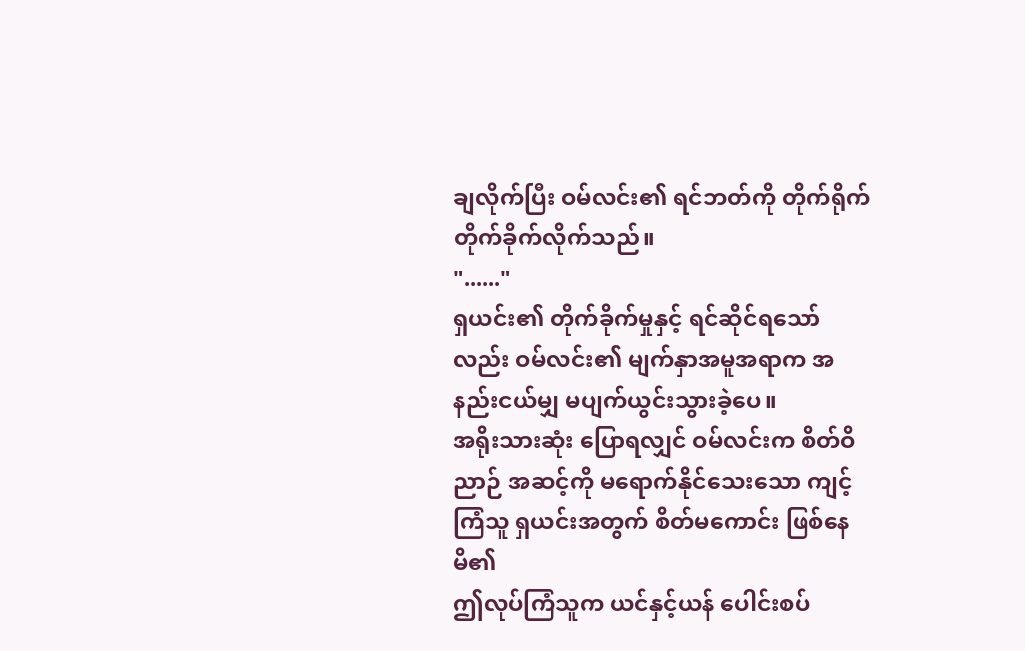ချလိုက်ပြီး ဝမ်လင်း၏ ရင်ဘတ်ကို တိုက်ရိုက် တိုက်ခိုက်လိုက်သည်။
"......"
ရှယင်း၏ တိုက်ခိုက်မှုနှင့် ရင်ဆိုင်ရသော်လည်း ဝမ်လင်း၏ မျက်နှာအမူအရာက အနည်းငယ်မျှ မပျက်ယွင်းသွားခဲ့ပေ။
အရိုးသားဆုံး ပြောရလျှင် ဝမ်လင်းက စိတ်ဝိညာဉ် အဆင့်ကို မရောက်နိုင်သေးသော ကျင့်ကြံသူ ရှယင်းအတွက် စိတ်မကောင်း ဖြစ်နေမိ၏
ဤလုပ်ကြံသူက ယင်နှင့်ယန် ပေါင်းစပ်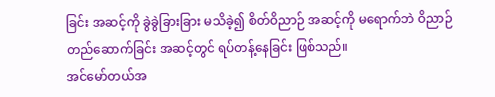ခြင်း အဆင့်ကို ခွဲခွဲခြားခြား မသိခဲ့၍ စိတ်ဝိညာဉ် အဆင့်ကို မရောက်ဘဲ ဝိညာဉ်တည်ဆောက်ခြင်း အဆင့်တွင် ရပ်တန့်နေခြင်း ဖြစ်သည်။
အင်မော်တယ်အ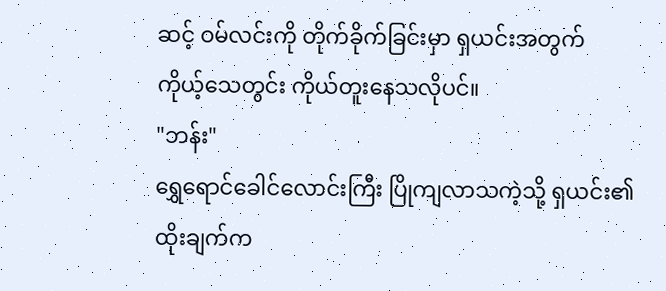ဆင့် ဝမ်လင်းကို တိုက်ခိုက်ခြင်းမှာ ရှယင်းအတွက် ကိုယ့်သေတွင်း ကိုယ်တူးနေသလိုပင်။
"ဘန်း"
ရွှေရောင်ခေါင်လောင်းကြီး ပြိုကျလာသကဲ့သို့ ရှယင်း၏ ထိုးချက်က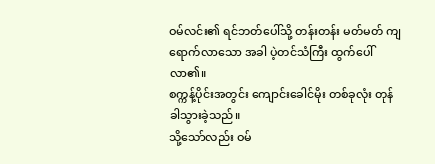ဝမ်လင်း၏ ရင်ဘတ်ပေါ်သို့ တန်းတန်း မတ်မတ် ကျရောက်လာသော အခါ ပဲ့တင်သံကြီး ထွက်ပေါ်လာ၏။
စက္ကန့်ပိုင်းအတွင်း ကျောင်းခေါင်မိုး တစ်ခုလုံး တုန်ခါသွားခဲ့သည်။
သို့သော်လည်း ဝမ်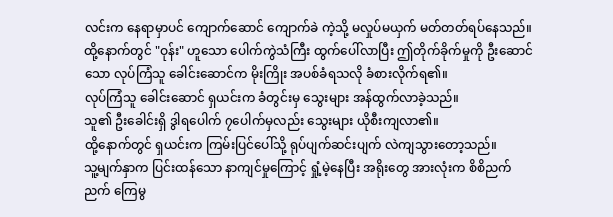လင်းက နေရာမှာပင် ကျောက်ဆောင် ကျောက်ခဲ ကဲ့သို့ မလှုပ်မယှက် မတ်တတ်ရပ်နေသည်။
ထို့နောက်တွင် "ဝုန်း" ဟူသော ပေါက်ကွဲသံကြီး ထွက်ပေါ်လာပြီး ဤတိုက်ခိုက်မှုကို ဦးဆောင်သော လုပ်ကြံသူ ခေါင်းဆောင်က မိုးကြိုး အပစ်ခံရသလို ခံစားလိုက်ရ၏။
လုပ်ကြံသူ ခေါင်းဆောင် ရှယင်းက ခံတွင်းမှ သွေးများ အန်ထွက်လာခဲ့သည်။
သူ၏ ဦးခေါင်းရှိ ဒွါရပေါက် ၇ပေါက်မှလည်း သွေးများ ယိုစီးကျလာ၏။
ထို့နောက်တွင် ရှယင်းက ကြမ်းပြင်ပေါ်သို့ ရုပ်ပျက်ဆင်းပျက် လဲကျသွားတော့သည်။
သူ့မျက်နှာက ပြင်းထန်သော နာကျင်မှုကြောင့် ရှုံ့မဲ့နေပြီး အရိုးတွေ အားလုံးက စိစိညက်ညက် ကြေမွ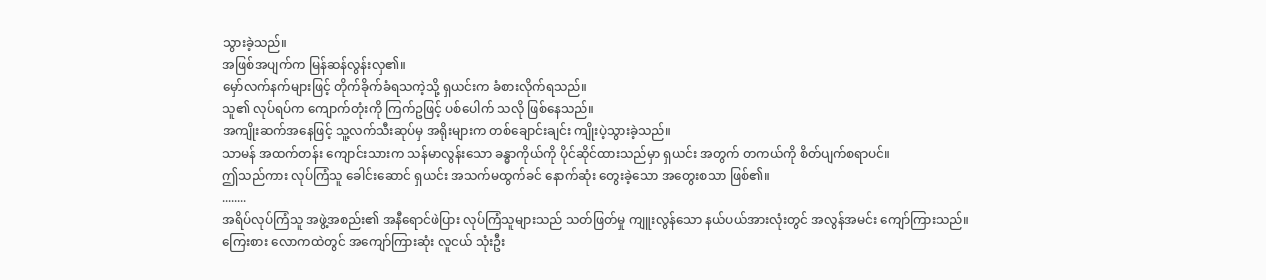သွားခဲ့သည်။
အဖြစ်အပျက်က မြန်ဆန်လွန်းလှ၏။
မှော်လက်နက်များဖြင့် တိုက်ခိုက်ခံရသကဲ့သို့ ရှယင်းက ခံစားလိုက်ရသည်။
သူ၏ လုပ်ရပ်က ကျောက်တုံးကို ကြက်ဥဖြင့် ပစ်ပေါက် သလို ဖြစ်နေသည်။
အကျိုးဆက်အနေဖြင့် သူ့လက်သီးဆုပ်မှ အရိုးများက တစ်ချောင်းချင်း ကျိုးပဲ့သွားခဲ့သည်။
သာမန် အထက်တန်း ကျောင်းသားက သန်မာလွန်းသော ခန္ဓာကိုယ်ကို ပိုင်ဆိုင်ထားသည်မှာ ရှယင်း အတွက် တကယ်ကို စိတ်ပျက်စရာပင်။
ဤသည်ကား လုပ်ကြံသူ ခေါင်းဆောင် ရှယင်း အသက်မထွက်ခင် နောက်ဆုံး တွေးခဲ့သော အတွေးစသာ ဖြစ်၏။
........
အရိပ်လုပ်ကြံသူ အဖွဲ့အစည်း၏ အနီရောင်ဖဲပြား လုပ်ကြံသူများသည် သတ်ဖြတ်မှု ကျူးလွန်သော နယ်ပယ်အားလုံးတွင် အလွန်အမင်း ကျော်ကြားသည်။
ကြေးစား လောကထဲတွင် အကျော်ကြားဆုံး လူငယ် သုံးဦး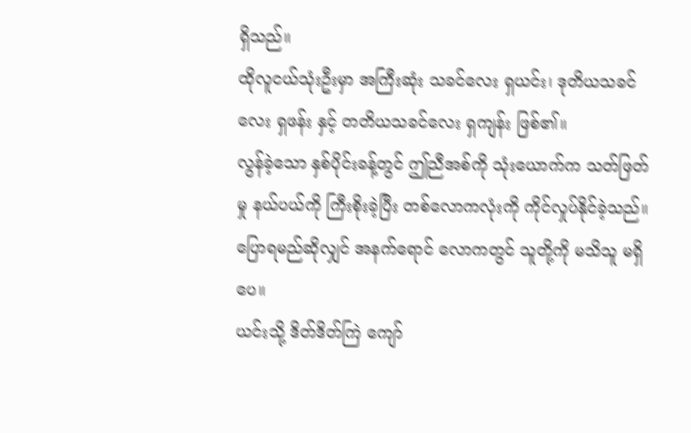ရှိသည်။
ထိုလူငယ်သုံးဦးမှာ အကြီးဆုံး သခင်လေး ရှယင်း၊ ဒုတိယသခင်လေး ရှဖန်း နှင့် တတိယသခင်လေး ရှကျန်း ဖြစ်၏။
လွန်ခဲ့သော နှစ်ပိုင်းခန့်တွင် ဤညီအစ်ကို သုံးယောက်က သတ်ဖြတ်မှု နယ်ပယ်ကို ကြီးစိုးခဲ့ပြီး တစ်လောကလုံးကို ကိုင်လှုပ်နိုင်ခဲ့သည်။
ပြောရမည်ဆိုလျှင် အနက်ရောင် လောကတွင် သူတို့ကို မသိသူ မရှိပေ။
ယင်းသို့ ဒိတ်ဒိတ်ကြဲ ကျော်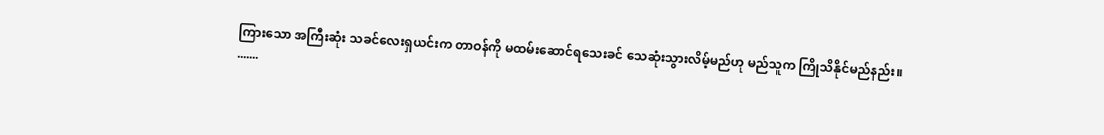ကြားသော အကြီးဆုံး သခင်လေးရှယင်းက တာဝန်ကို မထမ်းဆောင်ရသေးခင် သေဆုံးသွားလိမ့်မည်ဟု မည်သူက ကြိုသိနိုင်မည်နည်း။
.......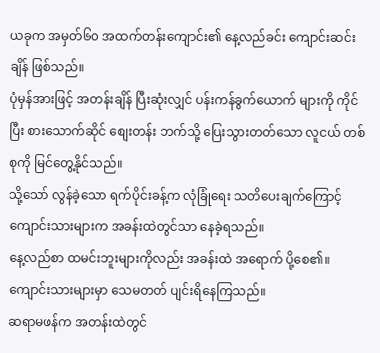ယခုက အမှတ်၆၀ အထက်တန်းကျောင်း၏ နေ့လည်ခင်း ကျောင်းဆင်းချိန် ဖြစ်သည်။
ပုံမှန်အားဖြင့် အတန်းချိန် ပြီးဆုံးလျှင် ပန်းကန်ခွက်ယောက် များကို ကိုင်ပြီး စားသောက်ဆိုင် စျေးတန်း ဘက်သို့ ပြေးသွားတတ်သော လူငယ် တစ်စုကို မြင်တွေ့နိုင်သည်။
သို့သော် လွန်ခဲ့သော ရက်ပိုင်းခန့်က လုံခြုံရေး သတိပေးချက်ကြောင့် ကျောင်းသားများက အခန်းထဲတွင်သာ နေခဲ့ရသည်။
နေ့လည်စာ ထမင်းဘူးများကိုလည်း အခန်းထဲ အရောက် ပို့စေ၏။
ကျောင်းသားများမှာ သေမတတ် ပျင်းရိနေကြသည်။
ဆရာမဖန်က အတန်းထဲတွင်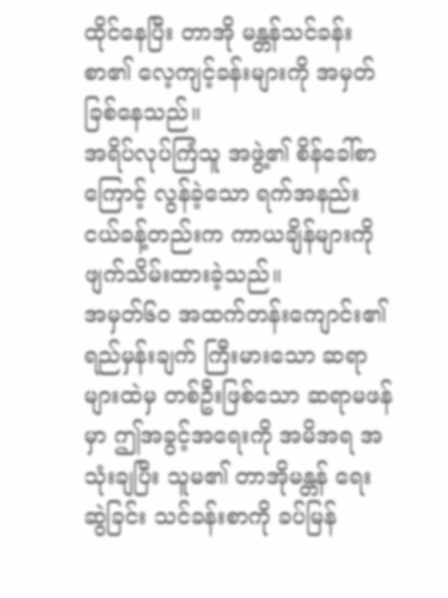ထိုင်နေပြီး တာအို မန္တန်သင်ခန်းစာ၏ လေ့ကျင့်ခန်းများကို အမှတ်ခြစ်နေသည်။
အရိပ်လုပ်ကြံသူ အဖွဲ့၏ စိန်ခေါ်စာကြောင့် လွန်ခဲ့သော ရက်အနည်းငယ်ခန့်တည်းက ကာယချိန်များကို ဖျက်သိမ်းထားခဲ့သည်။
အမှတ်၆၀ အထက်တန်းကျောင်း၏ ရည်မှန်းချက် ကြီးမားသော ဆရာများထဲမှ တစ်ဦးဖြစ်သော ဆရာမဖန်မှာ ဤအခွင့်အရေးကို အမိအရ အသုံးချပြီး သူမ၏ တာအိုမန္တန် ရေးဆွဲခြင်း သင်ခန်းစာကို ခပ်မြန်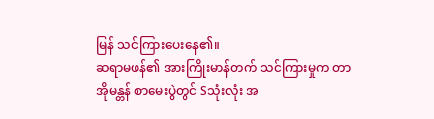မြန် သင်ကြားပေးနေ၏။
ဆရာမဖန်၏ အားကြိုးမာန်တက် သင်ကြားမှုက တာအိုမန္တန် စာမေးပွဲတွင် Sသုံးလုံး အ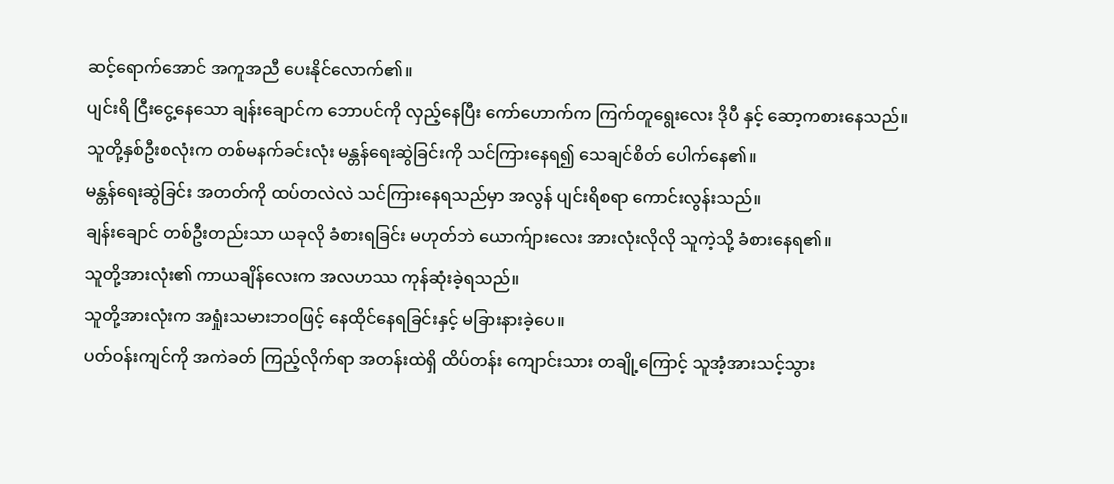ဆင့်ရောက်အောင် အကူအညီ ပေးနိုင်လောက်၏။
ပျင်းရိ ငြီးငွေ့နေသော ချန်းချောင်က ဘောပင်ကို လှည့်နေပြီး ကော်ဟောက်က ကြက်တူရွေးလေး ဒိုပီ နှင့် ဆော့ကစားနေသည်။
သူတို့နှစ်ဦးစလုံးက တစ်မနက်ခင်းလုံး မန္တန်ရေးဆွဲခြင်းကို သင်ကြားနေရ၍ သေချင်စိတ် ပေါက်နေ၏။
မန္တန်ရေးဆွဲခြင်း အတတ်ကို ထပ်တလဲလဲ သင်ကြားနေရသည်မှာ အလွန် ပျင်းရိစရာ ကောင်းလွန်းသည်။
ချန်းချောင် တစ်ဦးတည်းသာ ယခုလို ခံစားရခြင်း မဟုတ်ဘဲ ယောက်ျားလေး အားလုံးလိုလို သူကဲ့သို့ ခံစားနေရ၏။
သူတို့အားလုံး၏ ကာယချိန်လေးက အလဟဿ ကုန်ဆုံးခဲ့ရသည်။
သူတို့အားလုံးက အရှုံးသမားဘဝဖြင့် နေထိုင်နေရခြင်းနှင့် မခြားနားခဲ့ပေ။
ပတ်ဝန်းကျင်ကို အကဲခတ် ကြည့်လိုက်ရာ အတန်းထဲရှိ ထိပ်တန်း ကျောင်းသား တချို့ကြောင့် သူအံ့အားသင့်သွား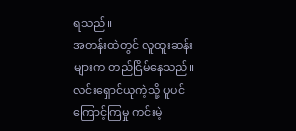ရသည်။
အတန်းထဲတွင် လူထူးဆန်းများက တည်ငြိမ်နေသည်။
လင်းရှောင်ယုကဲ့သို့ ပူပင်ကြောင့်ကြမှု ကင်းမဲ့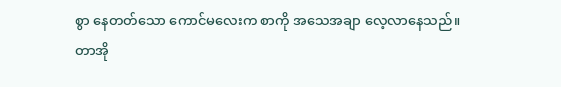စွာ နေတတ်သော ကောင်မလေးက စာကို အသေအချာ လေ့လာနေသည်။
တာအို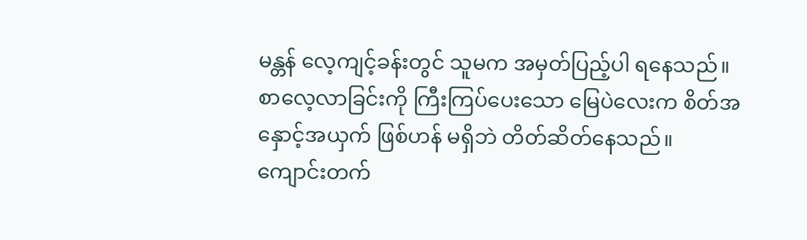မန္တန် လေ့ကျင့်ခန်းတွင် သူမက အမှတ်ပြည့်ပါ ရနေသည်။
စာလေ့လာခြင်းကို ကြီးကြပ်ပေးသော မြေပဲလေးက စိတ်အနှောင့်အယှက် ဖြစ်ဟန် မရှိဘဲ တိတ်ဆိတ်နေသည်။
ကျောင်းတက်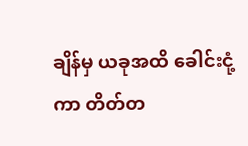ချိန်မှ ယခုအထိ ခေါင်းငုံ့ကာ တိတ်တ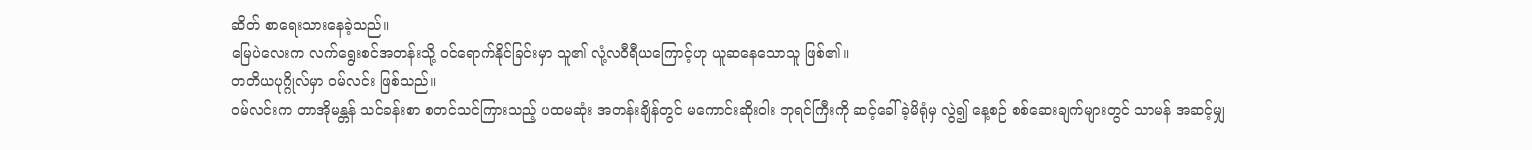ဆိတ် စာရေးသားနေခဲ့သည်။
မြေပဲလေးက လက်ရွေးစင်အတန်းသို့ ဝင်ရောက်နိုင်ခြင်းမှာ သူ၏ လုံ့လဝီရီယကြောင့်ဟု ယူဆနေသောသူ ဖြစ်၏။
တတိယပုဂ္ဂိုလ်မှာ ဝမ်လင်း ဖြစ်သည်။
ဝမ်လင်းက တာအိုမန္တန် သင်ခန်းစာ စတင်သင်ကြားသည့် ပထမဆုံး အတန်းချိန်တွင် မကောင်းဆိုးဝါး ဘုရင်ကြီးကို ဆင့်ခေါ်ခဲ့မိရုံမှ လွဲ၍ နေ့စဉ် စစ်ဆေးချက်များတွင် သာမန် အဆင့်မျှ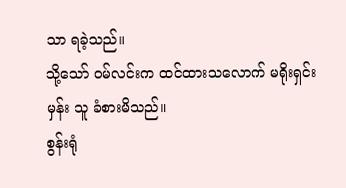သာ ရခဲ့သည်။
သို့သော် ဝမ်လင်းက ထင်ထားသလောက် မရိုးရှင်းမှန်း သူ ခံစားမိသည်။
စွန်းရုံ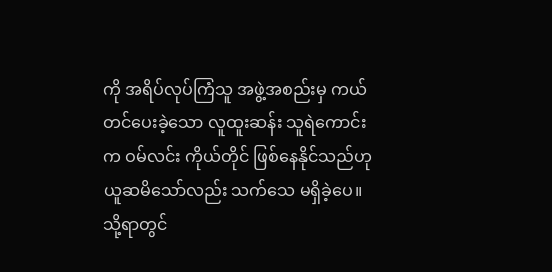ကို အရိပ်လုပ်ကြံသူ အဖွဲ့အစည်းမှ ကယ်တင်ပေးခဲ့သော လူထူးဆန်း သူရဲကောင်းက ဝမ်လင်း ကိုယ်တိုင် ဖြစ်နေနိုင်သည်ဟု ယူဆမိသော်လည်း သက်သေ မရှိခဲ့ပေ။
သို့ရာတွင်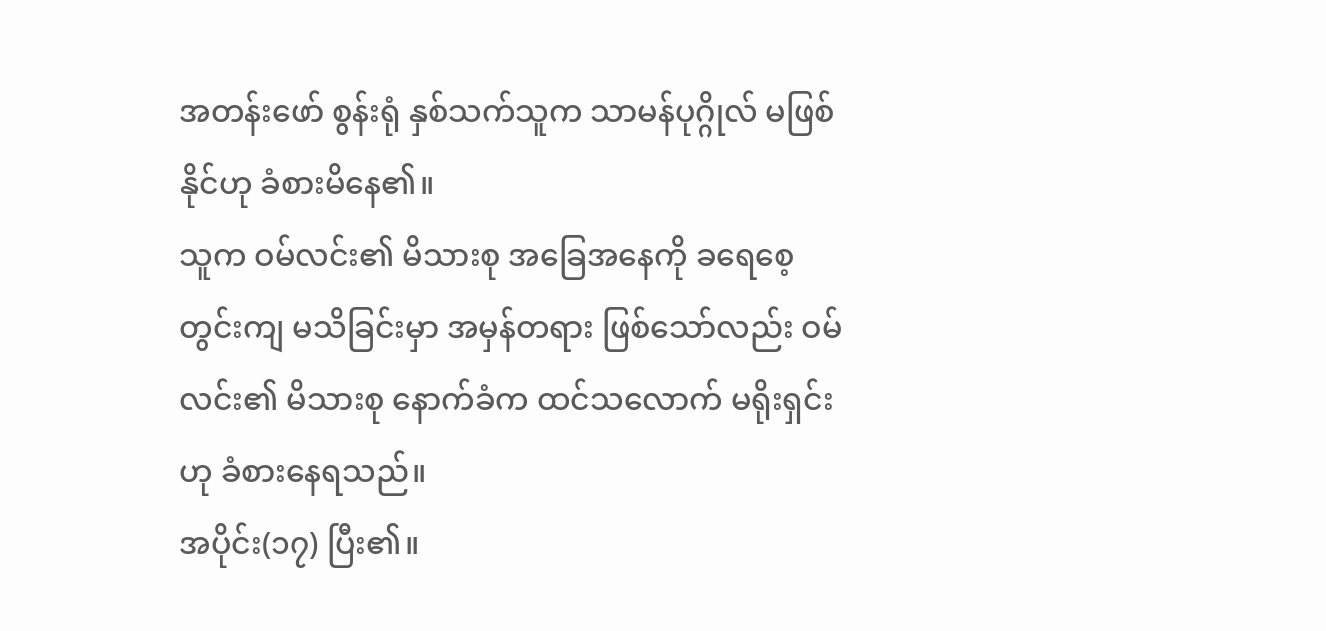အတန်းဖော် စွန်းရုံ နှစ်သက်သူက သာမန်ပုဂ္ဂိုလ် မဖြစ်နိုင်ဟု ခံစားမိနေ၏။
သူက ဝမ်လင်း၏ မိသားစု အခြေအနေကို ခရေစေ့တွင်းကျ မသိခြင်းမှာ အမှန်တရား ဖြစ်သော်လည်း ဝမ်လင်း၏ မိသားစု နောက်ခံက ထင်သလောက် မရိုးရှင်းဟု ခံစားနေရသည်။
အပိုင်း(၁၇) ပြီး၏။